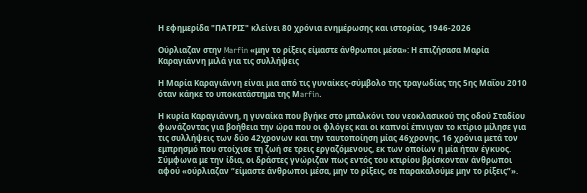Η εφημερίδα "ΠΑΤΡΙΣ" κλείνει 80 χρόνια ενημέρωσης και ιστορίας, 1946-2026

Ούρλιαζαν στην Marfin «μην το ρίξεις είμαστε άνθρωποι μέσα»: Η επιζήσασα Μαρία Καραγιάννη μιλά για τις συλλήψεις

Η Μαρία Καραγιάννη είναι μια από τις γυναίκες-σύμβολο της τραγωδίας της 5ης Μαΐου 2010 όταν κάηκε το υποκατάστημα της Μarfin.

Η κυρία Καραγιάννη, η γυναίκα που βγήκε στο μπαλκόνι του νεοκλασικού της οδού Σταδίου φωνάζοντας για βοήθεια την ώρα που οι φλόγες και οι καπνοί έπνιγαν το κτίριο μίλησε για τις συλλήψεις των δύο 42χρονων και την ταυτοποίηση μίας 46χρονης, 16 χρόνια μετά τον εμπρησμό που στοίχισε τη ζωή σε τρεις εργαζόμενους, εκ των οποίων η μία ήταν έγκυος. Σύμφωνα με την ίδια, οι δράστες γνώριζαν πως εντός του κτιρίου βρίσκονταν άνθρωποι αφού «ούρλιαζαν “είμαστε άνθρωποι μέσα, μην το ρίξεις, σε παρακαλούμε μην το ρίξεις”».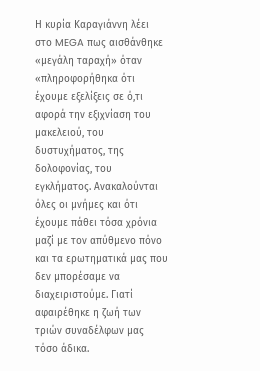Η κυρία Καραγιάννη λέει στο MEGA πως αισθάνθηκε «μεγάλη ταραχή» όταν «πληροφορήθηκα ότι έχουμε εξελίξεις σε ό,τι αφορά την εξιχνίαση του μακελειού, του δυστυχήματος, της δολοφονίας, του εγκλήματος. Ανακαλούνται όλες οι μνήμες και ότι έχουμε πάθει τόσα χρόνια μαζί με τον απύθμενο πόνο και τα ερωτηματικά μας που δεν μπορέσαμε να διαχειριστούμε. Γιατί αφαιρέθηκε η ζωή των τριών συναδέλφων μας τόσο άδικα.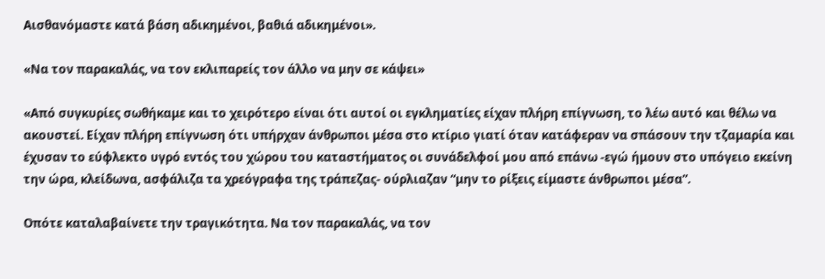Αισθανόμαστε κατά βάση αδικημένοι, βαθιά αδικημένοι».

«Να τον παρακαλάς, να τον εκλιπαρείς τον άλλο να μην σε κάψει»

«Από συγκυρίες σωθήκαμε και το χειρότερο είναι ότι αυτοί οι εγκληματίες είχαν πλήρη επίγνωση, το λέω αυτό και θέλω να ακουστεί. Είχαν πλήρη επίγνωση ότι υπήρχαν άνθρωποι μέσα στο κτίριο γιατί όταν κατάφεραν να σπάσουν την τζαμαρία και έχυσαν το εύφλεκτο υγρό εντός του χώρου του καταστήματος οι συνάδελφοί μου από επάνω -εγώ ήμουν στο υπόγειο εκείνη την ώρα, κλείδωνα, ασφάλιζα τα χρεόγραφα της τράπεζας- ούρλιαζαν “μην το ρίξεις είμαστε άνθρωποι μέσα”.

Οπότε καταλαβαίνετε την τραγικότητα. Να τον παρακαλάς, να τον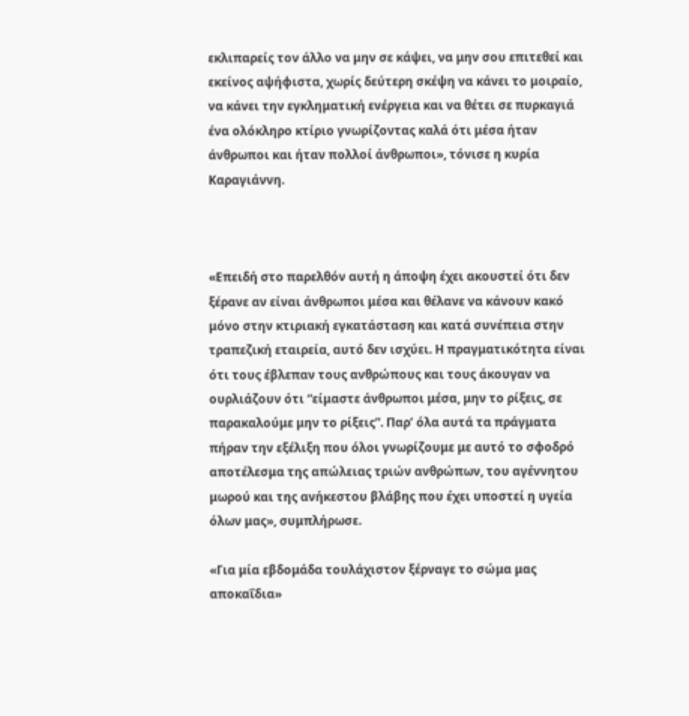εκλιπαρείς τον άλλο να μην σε κάψει, να μην σου επιτεθεί και εκείνος αψήφιστα, χωρίς δεύτερη σκέψη να κάνει το μοιραίο, να κάνει την εγκληματική ενέργεια και να θέτει σε πυρκαγιά ένα ολόκληρο κτίριο γνωρίζοντας καλά ότι μέσα ήταν άνθρωποι και ήταν πολλοί άνθρωποι», τόνισε η κυρία Καραγιάννη.



«Επειδή στο παρελθόν αυτή η άποψη έχει ακουστεί ότι δεν ξέρανε αν είναι άνθρωποι μέσα και θέλανε να κάνουν κακό μόνο στην κτιριακή εγκατάσταση και κατά συνέπεια στην τραπεζική εταιρεία, αυτό δεν ισχύει. Η πραγματικότητα είναι ότι τους έβλεπαν τους ανθρώπους και τους άκουγαν να ουρλιάζουν ότι “είμαστε άνθρωποι μέσα, μην το ρίξεις, σε παρακαλούμε μην το ρίξεις”. Παρ’ όλα αυτά τα πράγματα πήραν την εξέλιξη που όλοι γνωρίζουμε με αυτό το σφοδρό αποτέλεσμα της απώλειας τριών ανθρώπων, του αγέννητου μωρού και της ανήκεστου βλάβης που έχει υποστεί η υγεία όλων μας», συμπλήρωσε.

«Για μία εβδομάδα τουλάχιστον ξέρναγε το σώμα μας αποκαΐδια»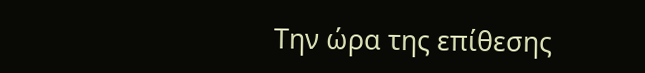Την ώρα της επίθεσης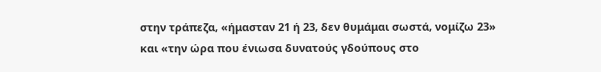στην τράπεζα, «ήμασταν 21 ή 23, δεν θυμάμαι σωστά, νομίζω 23» και «την ώρα που ένιωσα δυνατούς γδούπους στο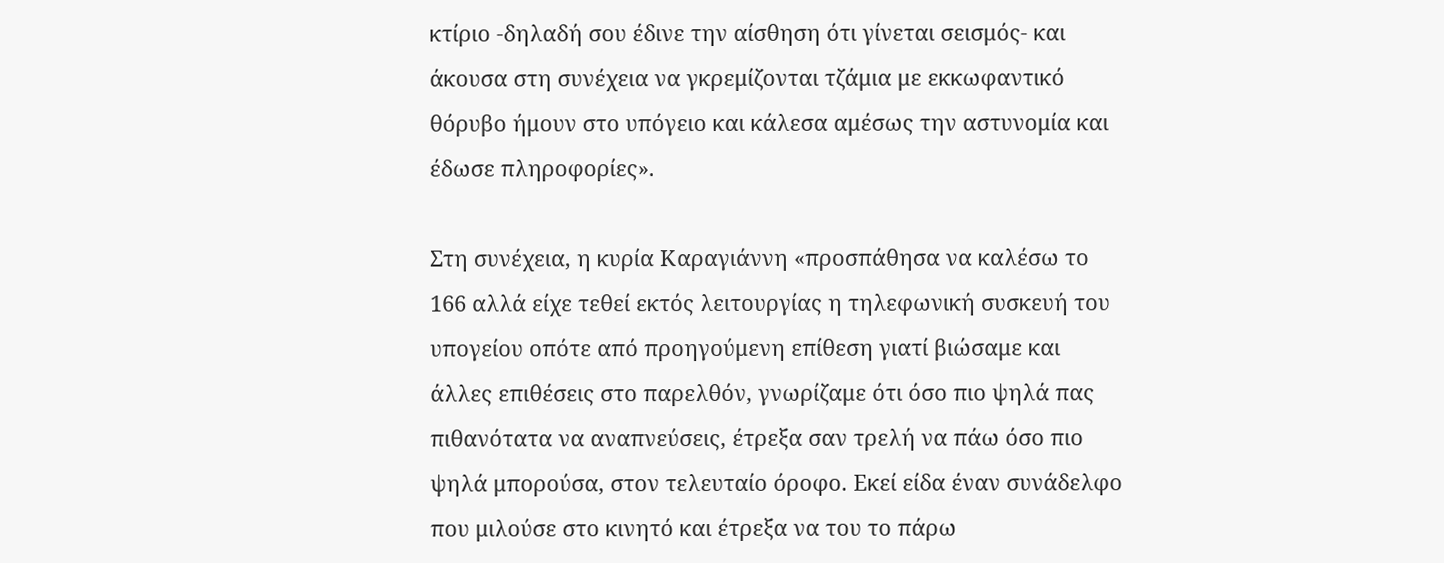κτίριο -δηλαδή σου έδινε την αίσθηση ότι γίνεται σεισμός- και άκουσα στη συνέχεια να γκρεμίζονται τζάμια με εκκωφαντικό θόρυβο ήμουν στο υπόγειο και κάλεσα αμέσως την αστυνομία και έδωσε πληροφορίες».

Στη συνέχεια, η κυρία Καραγιάννη «προσπάθησα να καλέσω το 166 αλλά είχε τεθεί εκτός λειτουργίας η τηλεφωνική συσκευή του υπογείου οπότε από προηγούμενη επίθεση γιατί βιώσαμε και άλλες επιθέσεις στο παρελθόν, γνωρίζαμε ότι όσο πιο ψηλά πας πιθανότατα να αναπνεύσεις, έτρεξα σαν τρελή να πάω όσο πιο ψηλά μπορούσα, στον τελευταίο όροφο. Εκεί είδα έναν συνάδελφο που μιλούσε στο κινητό και έτρεξα να του το πάρω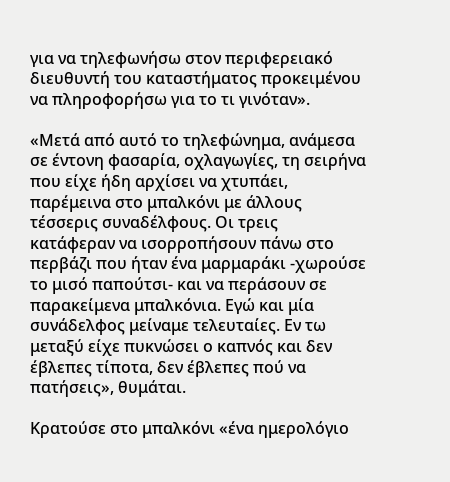για να τηλεφωνήσω στον περιφερειακό διευθυντή του καταστήματος προκειμένου να πληροφορήσω για το τι γινόταν».

«Μετά από αυτό το τηλεφώνημα, ανάμεσα σε έντονη φασαρία, οχλαγωγίες, τη σειρήνα που είχε ήδη αρχίσει να χτυπάει, παρέμεινα στο μπαλκόνι με άλλους τέσσερις συναδέλφους. Οι τρεις κατάφεραν να ισορροπήσουν πάνω στο περβάζι που ήταν ένα μαρμαράκι -χωρούσε το μισό παπούτσι- και να περάσουν σε παρακείμενα μπαλκόνια. Εγώ και μία συνάδελφος μείναμε τελευταίες. Εν τω μεταξύ είχε πυκνώσει ο καπνός και δεν έβλεπες τίποτα, δεν έβλεπες πού να πατήσεις», θυμάται.

Κρατούσε στο μπαλκόνι «ένα ημερολόγιο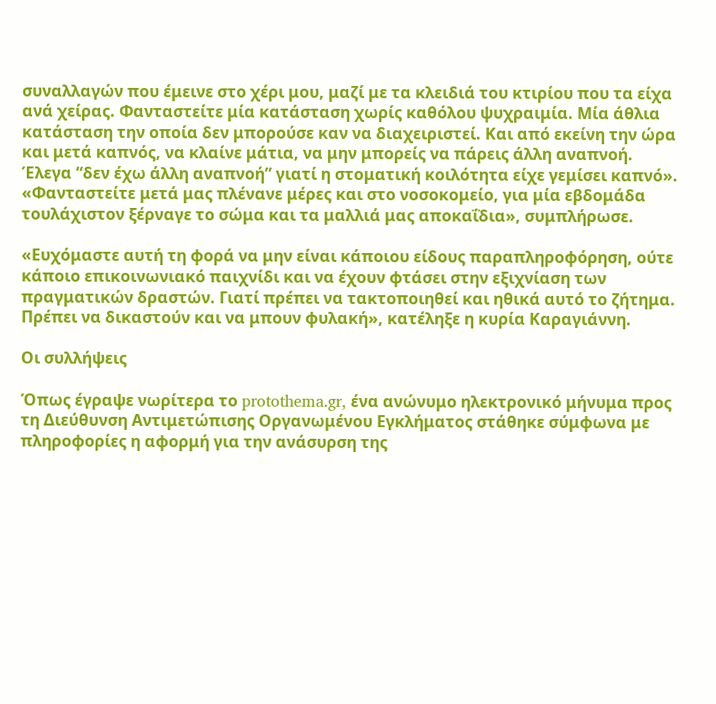συναλλαγών που έμεινε στο χέρι μου, μαζί με τα κλειδιά του κτιρίου που τα είχα ανά χείρας. Φανταστείτε μία κατάσταση χωρίς καθόλου ψυχραιμία. Μία άθλια κατάσταση την οποία δεν μπορούσε καν να διαχειριστεί. Και από εκείνη την ώρα και μετά καπνός, να κλαίνε μάτια, να μην μπορείς να πάρεις άλλη αναπνοή. Έλεγα “δεν έχω άλλη αναπνοή” γιατί η στοματική κοιλότητα είχε γεμίσει καπνό». «Φανταστείτε μετά μας πλένανε μέρες και στο νοσοκομείο, για μία εβδομάδα τουλάχιστον ξέρναγε το σώμα και τα μαλλιά μας αποκαΐδια», συμπλήρωσε.

«Ευχόμαστε αυτή τη φορά να μην είναι κάποιου είδους παραπληροφόρηση, ούτε κάποιο επικοινωνιακό παιχνίδι και να έχουν φτάσει στην εξιχνίαση των πραγματικών δραστών. Γιατί πρέπει να τακτοποιηθεί και ηθικά αυτό το ζήτημα. Πρέπει να δικαστούν και να μπουν φυλακή», κατέληξε η κυρία Καραγιάννη.

Οι συλλήψεις

Όπως έγραψε νωρίτερα το protothema.gr, ένα ανώνυμο ηλεκτρονικό μήνυμα προς τη Διεύθυνση Αντιμετώπισης Οργανωμένου Εγκλήματος στάθηκε σύμφωνα με πληροφορίες η αφορμή για την ανάσυρση της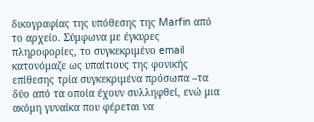δικογραφίας της υπόθεσης της Marfin από το αρχείο. Σύμφωνα με έγκυρες πληροφορίες, το συγκεκριμένο email κατονόμαζε ως υπαίτιους της φονικής επίθεσης τρία συγκεκριμένα πρόσωπα –τα δύο από τα οποία έχουν συλληφθεί, ενώ μια ακόμη γυναίκα που φέρεται να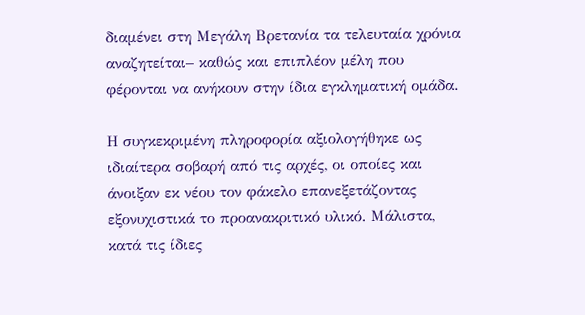διαμένει στη Μεγάλη Βρετανία τα τελευταία χρόνια αναζητείται– καθώς και επιπλέον μέλη που φέρονται να ανήκουν στην ίδια εγκληματική ομάδα.

Η συγκεκριμένη πληροφορία αξιολογήθηκε ως ιδιαίτερα σοβαρή από τις αρχές, οι οποίες και άνοιξαν εκ νέου τον φάκελο επανεξετάζοντας εξονυχιστικά το προανακριτικό υλικό. Μάλιστα, κατά τις ίδιες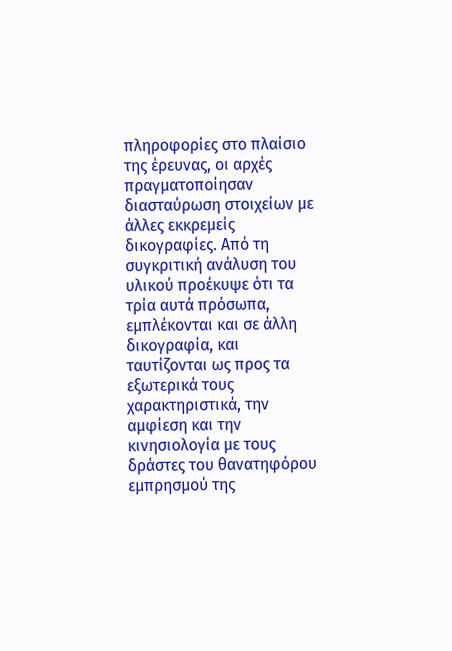πληροφορίες στο πλαίσιο της έρευνας, οι αρχές πραγματοποίησαν διασταύρωση στοιχείων με άλλες εκκρεμείς δικογραφίες. Από τη συγκριτική ανάλυση του υλικού προέκυψε ότι τα τρία αυτά πρόσωπα, εμπλέκονται και σε άλλη δικογραφία, και ταυτίζονται ως προς τα εξωτερικά τους χαρακτηριστικά, την αμφίεση και την κινησιολογία με τους δράστες του θανατηφόρου εμπρησμού της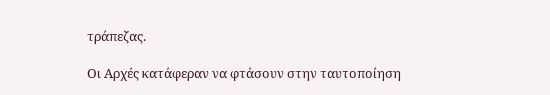τράπεζας.

Οι Αρχές κατάφεραν να φτάσουν στην ταυτοποίηση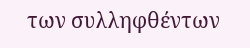των συλληφθέντων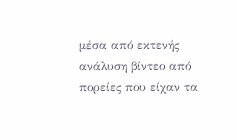μέσα από εκτενής ανάλυση βίντεο από πορείες που είχαν τα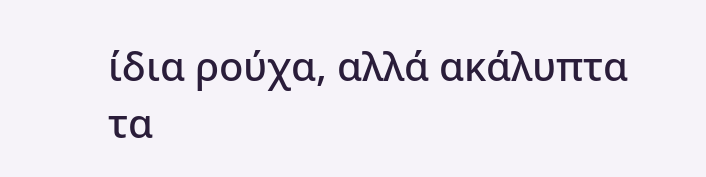ίδια ρούχα, αλλά ακάλυπτα τα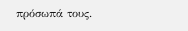πρόσωπά τους.